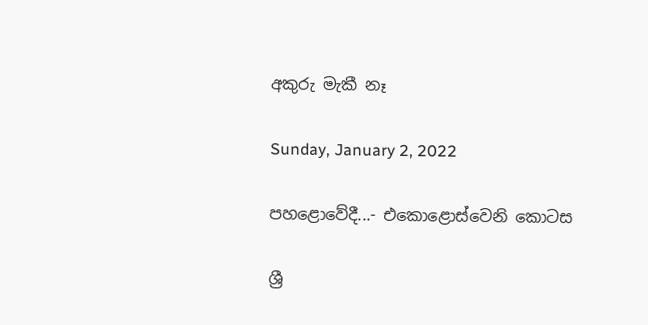අකුරු මැකී නෑ

Sunday, January 2, 2022

පහළොවේදී...- එකොළොස්වෙනි කොටස

ශ්‍රී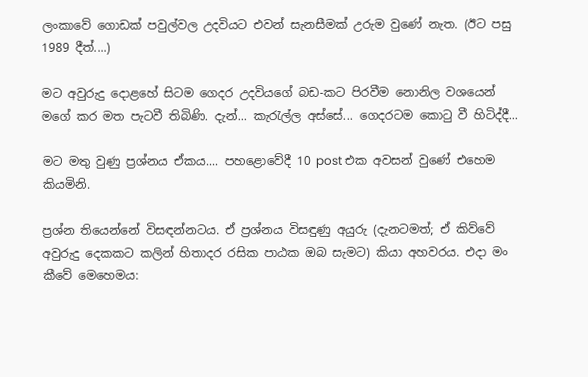ලංකාවේ ගොඩක් පවුල්වල උදවියට එවන් සැනසීමක් උරුම වුණේ නැත. (ඊට පසු 1989 දීත්....)

මට අවුරුදු දොළහේ සිටම ගෙදර උදවියගේ බඩ-කට පිරවීම නොනිල වශයෙන් මගේ කර මත පැටවී තිබිණි. දැන්... කැරැල්ල අස්සේ... ගෙදරටම කොටු වී හිටිද්දී...

මට මතු වුණු ප්‍රශ්නය ඒකය.... පහළොවේදී 10 post එක අවසන් වුණේ එහෙම කියමිනි.

ප්‍රශ්න තියෙන්නේ විසඳන්නටය. ඒ ප්‍රශ්නය විසඳුණු අයුරු (දැනටමත්; ඒ කිව්වේ අවුරුදු දෙකකට කලින් හිතාදර රසික පාඨක ඔබ සැමට) කියා අහවරය. එදා මං කීවේ මෙහෙමය: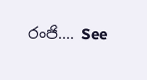රංජි.... See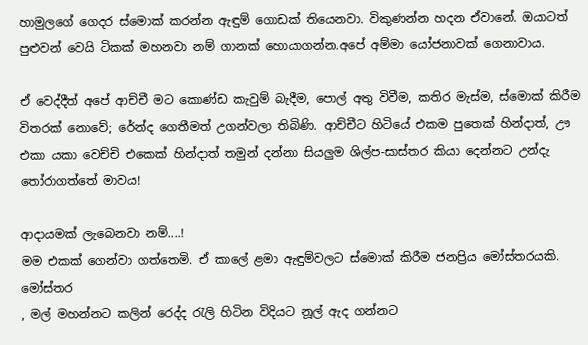හාමුලගේ ගෙදර ස්මොක් කරන්න ඇඳුම් ගොඩක් තියෙනවා. විකුණන්න හදන ඒවානේ. ඔයාටත් පුළුවන් වෙයි ටිකක් මහනවා නම් ගානක් හොයාගන්න.අපේ අම්මා යෝජනාවක් ගෙනාවාය.

ඒ වෙද්දීත් අපේ ආච්චී මට කොණ්ඩ කැවුම් බැදීම, පොල් අතු විවීම, කතිර මැස්ම, ස්මොක් කිරීම විතරක් නොවේ; රේන්ද ගෙතීමත් උගන්වලා තිබිණි. ආච්චීට හිටියේ එකම පුතෙක් හින්දාත්, ඌ එකා යකා වෙච්චි එකෙක් හින්දාත් තමුන් දන්නා සියලුම ශිල්ප-සාස්තර කියා දෙන්නට උන්දැ තෝරාගත්තේ මාවය!

ආදායමක් ලැබෙනවා නම්....!
මම එකක් ගෙන්වා ගත්තෙමි. ඒ කාලේ ළමා ඇඳුම්වලට ස්මොක් කිරීම ජනප්‍රිය මෝස්තරයකි. මෝස්‌තර
, මල් මහන්නට කලින් රෙද්ද රැලි හිටින විදියට නූල් ඇද ගන්නට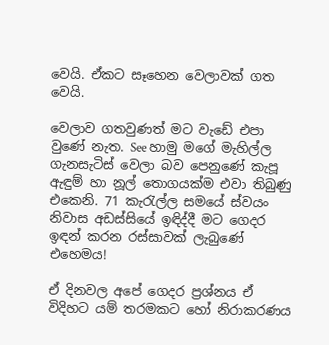වෙයි. ඒකට සෑහෙන වෙලාවක් ගත වෙයි.

වෙලාව ගතවුණත් මට වැඩේ එපා වුණේ නැත. See හාමු මගේ මැහිල්ල ගැනසැටිස් වෙලා බව පෙනුණේ කැපූ ඇඳුම් හා නූල් තොගයක්ම එවා තිබුණු එකෙනි. 71 කැරැල්ල සමයේ ස්වයං නිවාස අඩස්සියේ ඉඳිද්දී මට ගෙදර ඉඳන් කරන රස්සාවක් ලැබුණේ එහෙමය!

ඒ දිනවල අපේ ගෙදර ප්‍රශ්නය ඒ විදිහට යම් තරමකට හෝ නිරාකරණය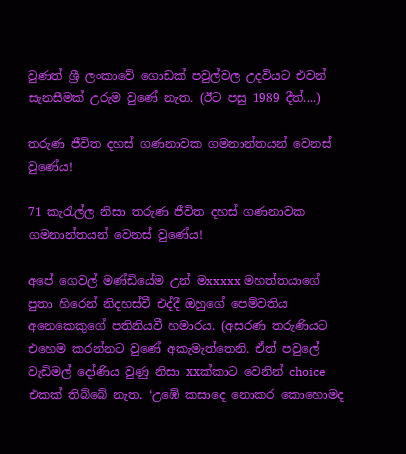වුණත් ශ්‍රී ලංකාවේ ගොඩක් පවුල්වල උදවියට එවන් සැනසීමක් උරුම වුණේ නැත. (ඊට පසු 1989 දීත්....)

තරුණ ජීවිත දහස් ගණනාවක ගමනාන්තයන් වෙනස් වුණේය!

71 කැරැල්ල නිසා තරුණ ජීවිත දහස් ගණනාවක ගමනාන්තයන් වෙනස් වුණේය!

අපේ ගෙවල් මණ්ඩියේම උන් මxxxxx මහත්තයාගේ පුතා හිරෙන් නිදහස්වී එද්දී ඔහුගේ පෙම්වතිය අනෙකෙකුගේ පතිනියවී හමාරය. (අසරණ තරුණියට එහෙම කරන්නට වුණේ අකැමැත්තෙනි. ඒත් පවුලේ වැඩිමල් දෝණිය වුණු නිසා xxක්කාට වෙනින් choice එකක් තිබ්බේ නැත. ‘උඹේ කසාදෙ නොකර කොහොමද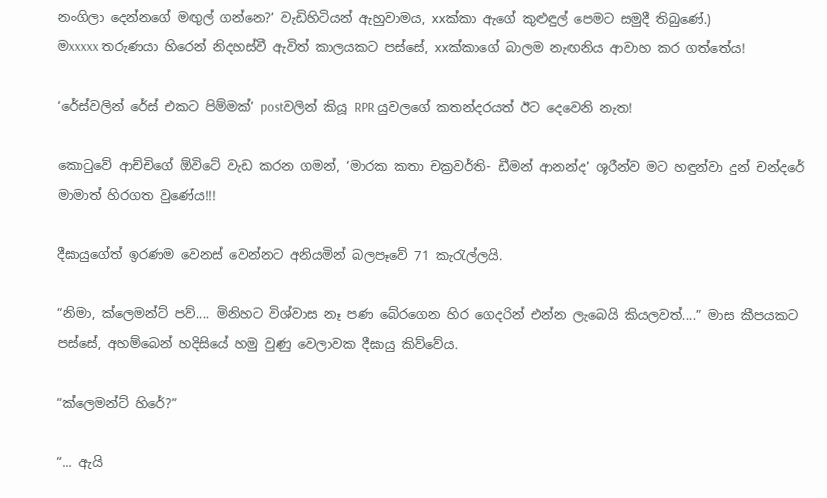නංගිලා දෙන්නගේ මඟුල් ගන්නෙ?’ වැඩිහිටියන් ඇහුවාමය, xxක්කා ඇගේ කුළුඳුල් පෙමට සමුදී තිබුණේ.)
මxxxxx තරුණයා හිරෙන් නිදහස්වී ඇවිත් කාලයකට පස්සේ, xxක්කාගේ බාලම නැඟනිය ආවාහ කර ගත්තේය!

‘රේස්වලින් රේස් එකට පිම්මක්’ postවලින් කියූ RPR යුවලගේ කතන්දරයත් ඊට දෙවෙනි නැත!

කොටුවේ ආච්චිගේ ඕවිටේ වැඩ කරන ගමන්, ‘මාරක කතා චක්‍රවර්ති- ඩීමන් ආනන්ද’ ශූරීන්ව මට හඳුන්වා දුන් චන්දරේ මාමාත් හිරගත වුණේය!!!

දීඝායුගේත් ඉරණම වෙනස් වෙන්නට අනියමින් බලපෑවේ 71 කැරැල්ලයි.

“නිමා, ක්ලෙමන්ට් පව්.... මිනිහට විශ්වාස නෑ පණ බේරගෙන හිර ගෙදරින් එන්න ලැබෙයි කියලවත්....” මාස කීපයකට පස්සේ, අහම්බෙන් හදිසියේ හමු වුණු වෙලාවක දීඝායු කිව්වේය.

“ක්ලෙමන්ට් හිරේ?”

“... ඇයි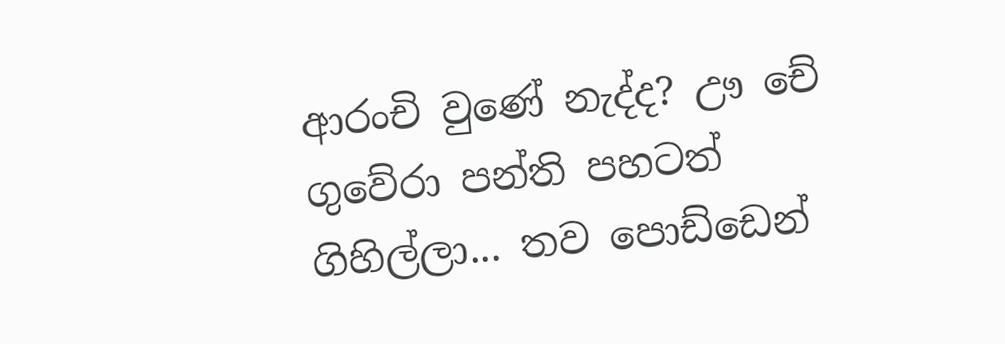ආරංචි වුණේ නැද්ද? ඌ චේ ගුවේරා පන්ති පහටත් ගිහිල්ලා... තව පොඩ්ඩෙන්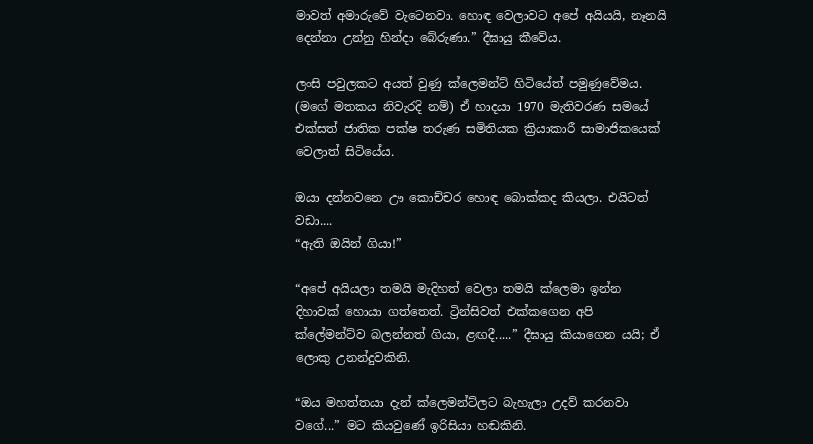මාවත් අමාරුවේ වැටෙනවා. හොඳ වෙලාවට අපේ අයියයි, නෑනයි දෙන්නා උන්නු හින්දා බේරුණා.” දීඝායු කීවේය.

ලංසි පවුලකට අයත් වුණු ක්ලෙමන්ට් හිටියේත් පමුණුවේමය. (මගේ මතකය නිවැරදි නම්) ඒ හාදයා 1970 මැතිවරණ සමයේ එක්සත් ජාතික පක්ෂ තරුණ සමිතියක ක්‍රියාකාරී සාමාජිකයෙක් වෙලාත් සිටියේය.

ඔයා දන්නවනෙ ඌ කොච්චර හොඳ බොක්කද කියලා. එයිටත් වඩා....
“ඇති ඔයින් ගියා!”

“අපේ අයියලා තමයි මැදිහත් වෙලා තමයි ක්ලෙමා ඉන්න දිහාවක් හොයා ගත්තෙත්. ට්‍රින්සිවත් එක්කගෙන අපි ක්ලේමන්ට්ව බලන්නත් ගියා, ළඟදී.....” දීඝායු කියාගෙන යයි; ඒ ලොකු උනන්දුවකිනි.

“ඔය මහත්තයා දැන් ක්ලෙමන්ට්ලට බැහැලා උදව් කරනවා වගේ...” මට කියවුණේ ඉරිසියා හඬකිනි.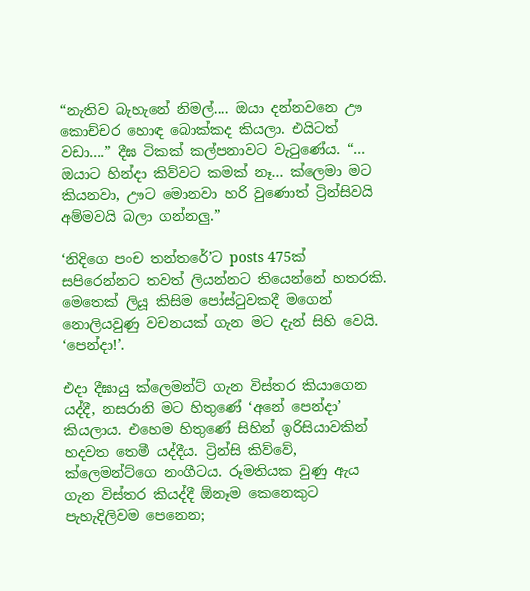“නැතිව බැහැනේ නිමල්.... ඔයා දන්නවනෙ ඌ කොච්චර හොඳ බොක්කද කියලා. එයිටත් වඩා....” දීඝ ටිකක් කල්පනාවට වැටුණේය. “... ඔයාට හින්දා කිව්වට කමක් නෑ... ක්ලෙමා මට කියනවා, ඌට මොනවා හරි වුණොත් ට්‍රින්සිවයි අම්මවයි බලා ගන්නලු.”

‘නිදිගෙ පංච තන්තරේ’ට posts 475ක් සපිරෙන්නට තවත් ලියන්නට තියෙන්නේ හතරකි. මෙතෙක් ලියූ කිසිම පෝස්ටුවකදී මගෙන් නොලියවුණු වචනයක් ගැන මට දැන් සිහි වෙයි. ‘පෙන්දා!’.

එදා දීඝායු ක්ලෙමන්ට් ගැන විස්තර කියාගෙන යද්දී, නසරානි මට හිතුණේ ‘අනේ පෙන්දා’ කියලාය. එහෙම හිතුණේ සිහින් ඉරිසියාවකින් හදවත තෙමී යද්දීය. ට්‍රින්සි කිව්වේ, ක්ලෙමන්ට්ගෙ නංගීටය. රූමතියක වුණු ඇය ගැන විස්තර කියද්දී ඕනෑම කෙනෙකුට පැහැදිලිවම පෙනෙන;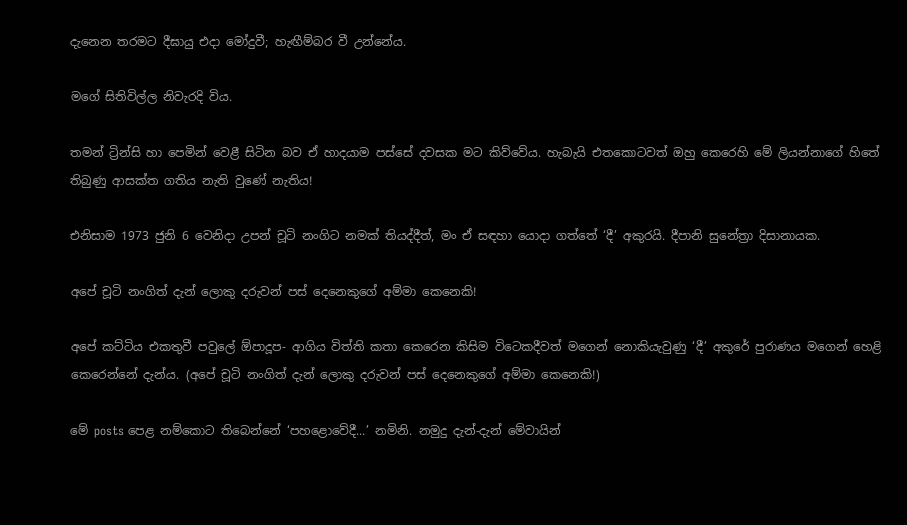දැනෙන තරමට දීඝායු එදා මෝදුවී; හැඟීම්බර වී උන්නේය.

මගේ සිතිවිල්ල නිවැරදි විය.

තමන් ට්‍රින්සි හා පෙමින් වෙළී සිටින බව ඒ හාදයාම පස්සේ දවසක මට කිව්වේය. හැබැයි එතකොටවත් ඔහු කෙරෙහි මේ ලියන්නාගේ හිතේ තිබුණු ආසක්ත ගතිය නැති වුණේ නැතිය!

එනිසාම 1973 ජුනි 6 වෙනිදා උපන් චූටි නංගිට නමක් තියද්දීත්, මං ඒ සඳහා යොදා ගත්තේ ‘දී’ අකුරයි. දීපානි සුනේත්‍රා දිසානායක.

අපේ චූටි නංගිත් දැන් ලොකු දරුවන් පස් දෙනෙකුගේ අම්මා කෙනෙකි!

අපේ කට්ටිය එකතුවී පවුලේ ඕපාදූප- ආගිය විත්ති කතා කෙරෙන කිසිම විටෙකදීවත් මගෙන් නොකියැවුණු ‘දී’ අකුරේ පුරාණය මගෙන් හෙළි කෙරෙන්නේ දැන්ය. (අපේ චූටි නංගිත් දැන් ලොකු දරුවන් පස් දෙනෙකුගේ අම්මා කෙනෙකි!)

මේ posts පෙළ නම්කොට තිබෙන්නේ ‘පහළොවේදී...’ නමිනි. නමුදු දැන්-දැන් මේවායින්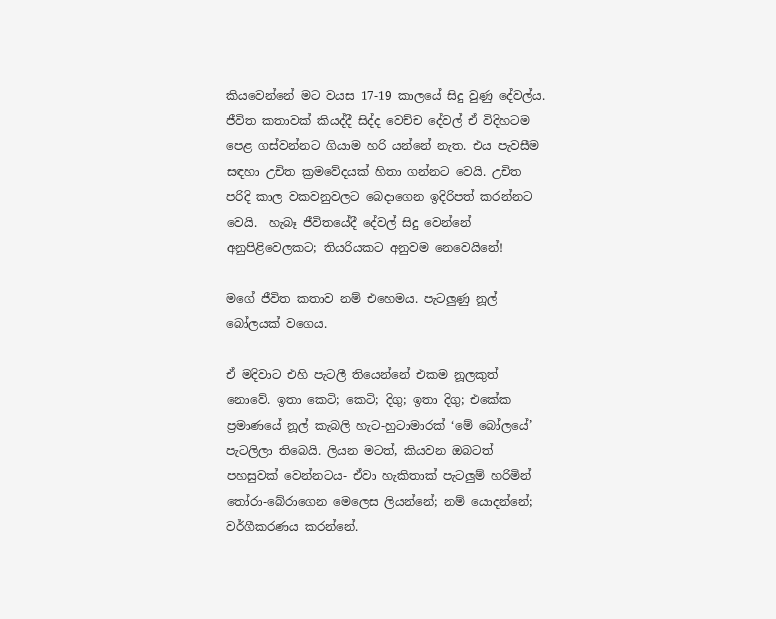කියවෙන්නේ මට වයස 17-19 කාලයේ සිදු වුණු දේවල්ය.
ජීවිත කතාවක් කියද්දී සිද්ද වෙච්ච දේවල් ඒ විදිහටම පෙළ ගස්වන්නට ගියාම හරි යන්නේ නැත. එය පැවසීම සඳහා උචිත ක්‍රමවේදයක් හිතා ගන්නට වෙයි. උචිත පරිදි කාල වකවනුවලට බෙදාගෙන ඉදිරිපත් කරන්නට වෙයි.  හැබෑ ජීවිතයේදී දේවල් සිදු වෙන්නේ අනුපිළිවෙලකට; තියරියකට අනුවම නෙවෙයිනේ!

මගේ ජීවිත කතාව නම් එහෙමය. පැටලුණු නූල් බෝලයක් වගෙය.

ඒ මදිවාට එහි පැටලී තියෙන්නේ එකම නූලකුත් නොවේ. ඉතා කෙටි; කෙටි; දිගු; ඉතා දිගු; එකේක ප්‍රමාණයේ නූල් කැබලි හැට-හුටාමාරක් ‘මේ බෝලයේ’ පැටලිලා තිබෙයි. ලියන මටත්, කියවන ඔබටත් පහසුවක් වෙන්නටය- ඒවා හැකිතාක් පැටලුම් හරිමින් තෝරා-බේරාගෙන මෙලෙස ලියන්නේ; නම් යොදන්නේ; වර්ගීකරණය කරන්නේ.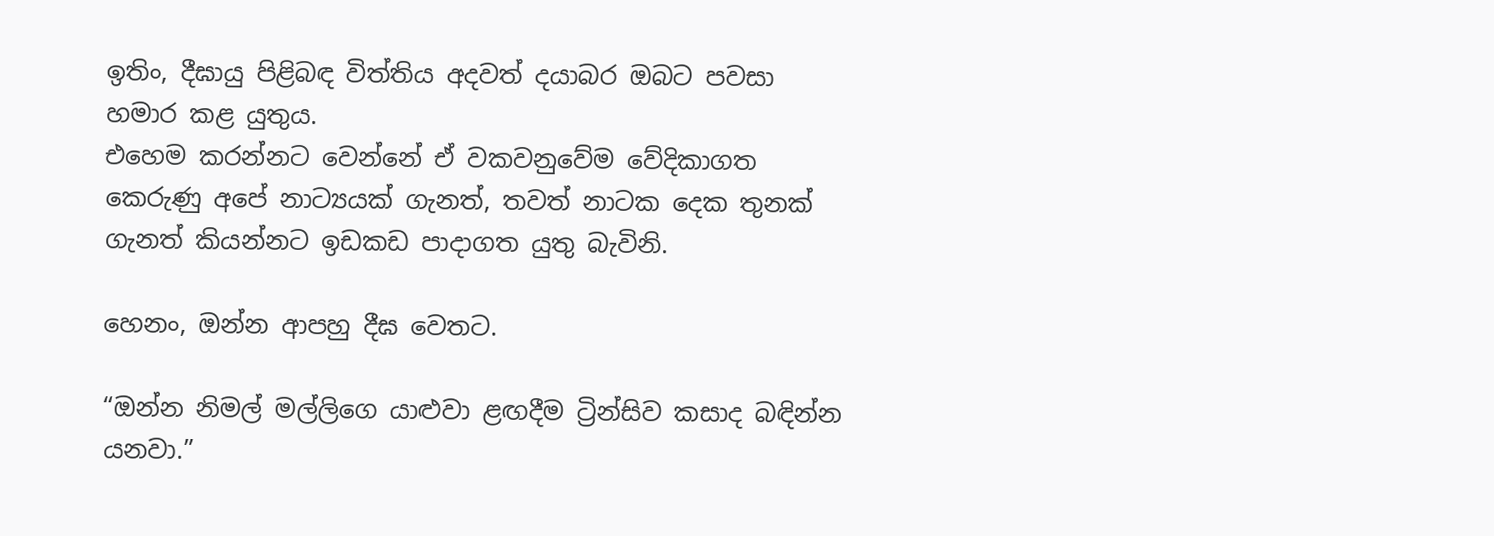ඉතිං, දීඝායු පිළිබඳ විත්තිය අදවත් දයාබර ඔබට පවසා හමාර කළ යුතුය.
එහෙම කරන්නට වෙන්නේ ඒ වකවනුවේම වේදිකාගත කෙරුණු අපේ නාට්‍යයක් ගැනත්, තවත් නාටක දෙක තුනක් ගැනත් කියන්නට ඉඩකඩ පාදාගත යුතු බැවිනි.

හෙනං, ඔන්න ආපහු දීඝ වෙතට.

“ඔන්න නිමල් මල්ලිගෙ යාළුවා ළඟදීම ට්‍රින්සිව කසාද බඳින්න යනවා.”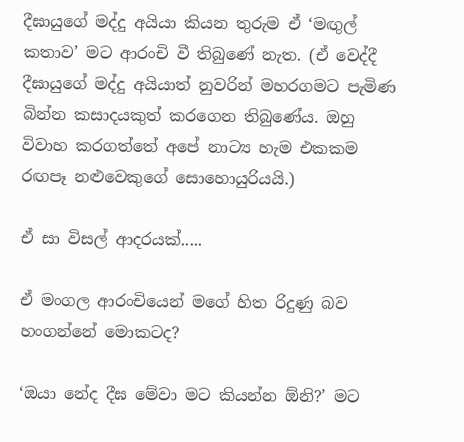දීඝායුගේ මද්දු අයියා කියන තුරුම ඒ ‘මඟුල් කතාව’ මට ආරංචි වී තිබුණේ නැත. (ඒ වෙද්දී දීඝායුගේ මද්දු අයියාත් නුවරින් මහරගමට පැමිණ බින්න කසාදයකුත් කරගෙන තිබුණේය. ඔහු විවාහ කරගත්තේ අපේ නාට්‍ය හැම එකකම රඟපෑ නළුවෙකුගේ සොහොයුරියයි.)

ඒ සා විසල් ආදරයක්.....

ඒ මංගල ආරංචියෙන් මගේ හිත රිදුණු බව හංගන්නේ මොකටද?

‘ඔයා නේද දීඝ මේවා මට කියන්න ඕනි?’ මට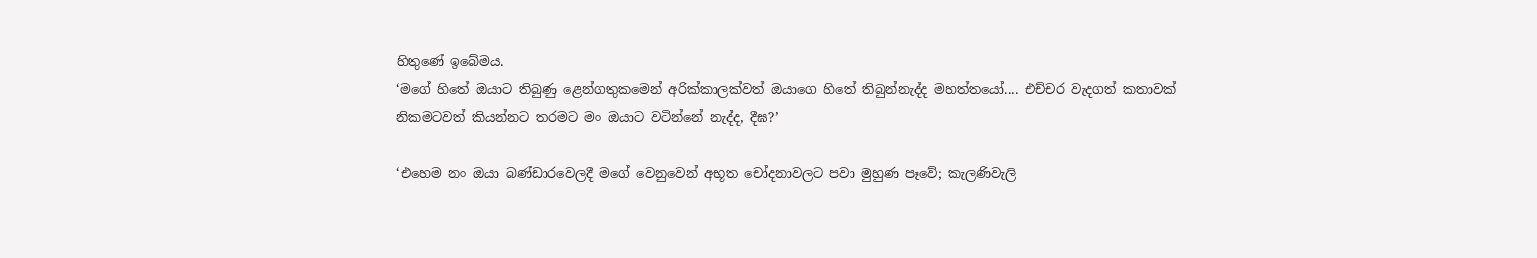හිතුණේ ඉබේමය.
‘මගේ හිතේ ඔයාට තිබුණු ළෙන්ගතුකමෙන් අරික්කාලක්වත් ඔයාගෙ හිතේ තිබුන්නැද්ද මහත්තයෝ.... එච්චර වැදගත් කතාවක් නිකමටවත් කියන්නට තරමට මං ඔයාට වටින්නේ නැද්ද, දීඝ?’

‘එහෙම නං ඔයා බණ්ඩාරවෙලදී මගේ වෙනුවෙන් අභූත චෝදනාවලට පවා මුහුණ පෑවේ; කැලණිවැලි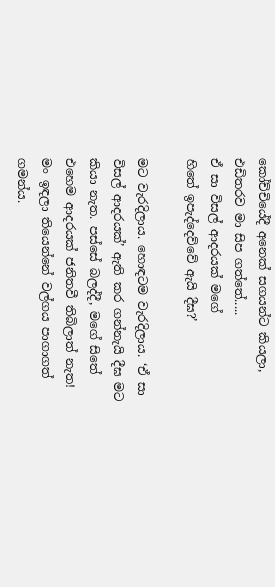කෝච්චියේදී අනෙක් සගයන්ට කියලා, එඩිතරව මා සිප ගත්තේ.....
ඒ සා විසල් ආදරයක් මගේ
හිතේ ඉපැද්දෙව්වේ ඇයි දීඝ?’

මට වැරදිලාය. හොඳටම වැරදිලාය. ‘ඒ සා විසල් ආදරයක්’ ඇති කර ගන්නැයි දීඝ මට කියා නැත. පස්සේ බලද්දී, මගේ සිතේ එහෙම ආදරයක් ජනිතවී තිබිලාත් නැත! මං ඉඳලා තියෙන්නේ වල්ගය පාගාගත් ගමන්ය.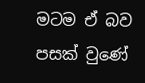මටම ඒ බව පසක් වුණේ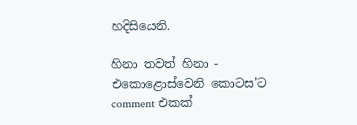හදිසියෙනි.

හිනා තවත් හිනා - එකොළොස්වෙනි කොටස’ට comment එකක්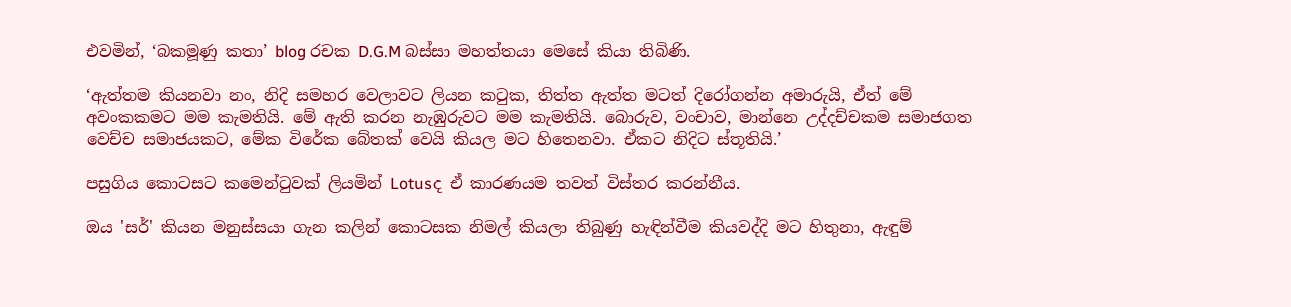එවමින්, ‘බකමූණු කතා’ blog රචක D.G.M බස්සා මහත්තයා මෙසේ කියා තිබිණි.

‘ඇත්තම කියනවා නං, නිදි සමහර වෙලාවට ලියන කටුක, තිත්ත ඇත්ත මටත් දිරෝගන්න අමාරුයි, ඒත් මේ අවංකකමට මම කැමතියි. මේ ඇති කරන නැඹුරුවට මම කැමතියි. බොරුව, වංචාව, මාන්නෙ උද්දච්චකම සමාජගත වෙච්ච සමාජයකට, මේක විරේක බේතක් වෙයි කියල මට හිතෙනවා. ඒකට නිදිට ස්තූතියි.’

පසුගිය කොටසට කමෙන්ටුවක් ලියමින් Lotusද ඒ කාරණයම තවත් විස්තර කරන්නීය.

ඔය 'සර්' කියන මනුස්සයා ගැන කලින් කොටසක නිමල් කියලා තිබුණු හැඳින්වීම කියවද්දි මට හිතුනා, ඇඳුම්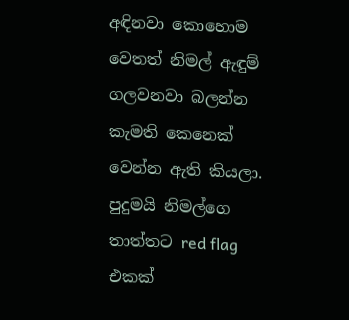අඳිනවා කොහොම වෙතත් නිමල් ඇඳුම් ගලවනවා බලන්න කැමති කෙනෙක් වෙන්න ඇති කියලා. පුදුමයි නිමල්ගෙ තාත්තට red flag එකක්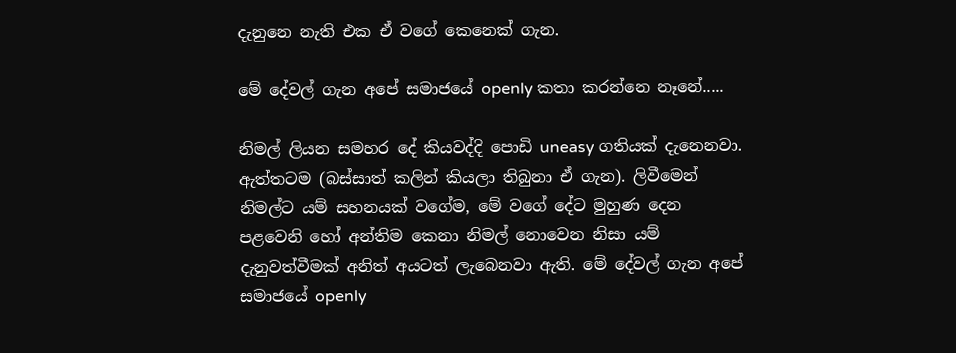දැනුනෙ නැති එක ඒ වගේ කෙනෙක් ගැන.

මේ දේවල් ගැන අපේ සමාජයේ openly කතා කරන්නෙ නෑනේ.....

නිමල් ලියන සමහර දේ කියවද්දි පොඩි uneasy ගතියක් දැනෙනවා. ඇත්තටම (බස්සාත් කලින් කියලා තිබුනා ඒ ගැන). ලිවීමෙන් නිමල්ට යම් සහනයක් වගේම, මේ වගේ දේට මුහුණ දෙන පළවෙනි හෝ අන්තිම කෙනා නිමල් නොවෙන නිසා යම් දැනුවත්වීමක් අනිත් අයටත් ලැබෙනවා ඇති. මේ දේවල් ගැන අපේ සමාජයේ openly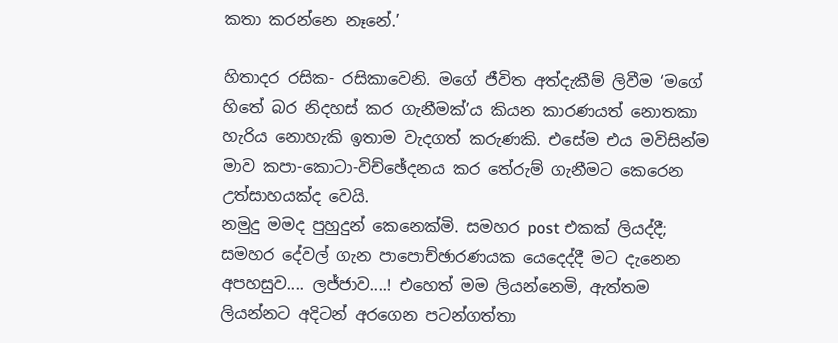කතා කරන්නෙ නෑනේ.’

හිතාදර රසික- රසිකාවෙනි. මගේ ජීවිත අත්දැකීම් ලිවීම ‘මගේ හිතේ බර නිදහස් කර ගැනීමක්’ය කියන කාරණයත් නොතකා හැරිය නොහැකි ඉතාම වැදගත් කරුණකි. එසේම එය මවිසින්ම මාව කපා-කොටා-විච්ඡේදනය කර තේරුම් ගැනීමට කෙරෙන උත්සාහයක්ද වෙයි.
නමුදු මමද පුහුදුන් කෙනෙක්මි. සමහර post එකක් ලියද්දී; සමහර දේවල් ගැන පාපොච්ඡාරණයක යෙදෙද්දී මට දැනෙන අපහසුව.... ලජ්ජාව....! එහෙත් මම ලියන්නෙමි, ඇත්තම ලියන්නට අදිටන් අරගෙන පටන්ගත්තා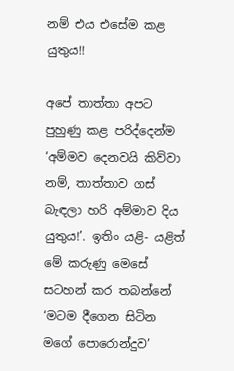නම් එය එසේම කළ යුතුය!!

අපේ තාත්තා අපට පුහුණු කළ පරිද්දෙන්ම ‘අම්මව දෙනවයි කිව්වා නම්, තාත්තාව ගස් බැඳලා හරි අම්මාව දිය යුතුය!’. ඉතිං යළි- යළිත් මේ කරුණු මෙසේ සටහන් කර තබන්නේ ‘මටම දීගෙන සිටින මගේ පොරොන්දුව’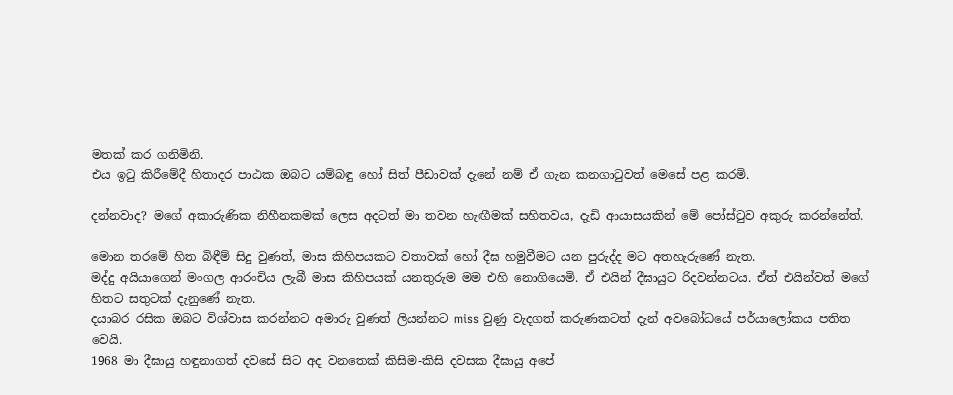මතක් කර ගනිමිනි.
එය ඉටු කිරීමේදී හිතාදර පාඨක ඔබට යම්බඳු හෝ සිත් පීඩාවක් දැනේ නම් ඒ ගැන කනගාටුවත් මෙසේ පළ කරමි.

දන්නවාද? මගේ අකාරුණික නිහීනකමක් ලෙස අදටත් මා තවන හැඟීමක් සහිතවය, දැඩි ආයාසයකින් මේ පෝස්ටුව අකුරු කරන්නේත්.

මොන තරමේ හිත බිඳීම් සිදු වුණත්, මාස කිහිපයකට වතාවක් හෝ දීඝ හමුවීමට යන පුරුද්ද මට අතහැරුණේ නැත.
මද්දු අයියාගෙන් මංගල ආරංචිය ලැබී මාස කිහිපයක් යනතුරුම මම එහි නොගියෙමි. ඒ එයින් දීඝායුට රිදවන්නටය. ඒත් එයින්වත් මගේ හිතට සතුටක් දැනුණේ නැත.
දයාබර රසික ඔබට විශ්වාස කරන්නට අමාරු වුණත් ලියන්නට miss වුණු වැදගත් කරුණකටත් දැන් අවබෝධයේ පර්යාලෝකය පතිත වෙයි.
1968 මා දීඝායු හඳුනාගත් දවසේ සිට අද වනතෙක් කිසිම-කිසි දවසක දීඝායු අපේ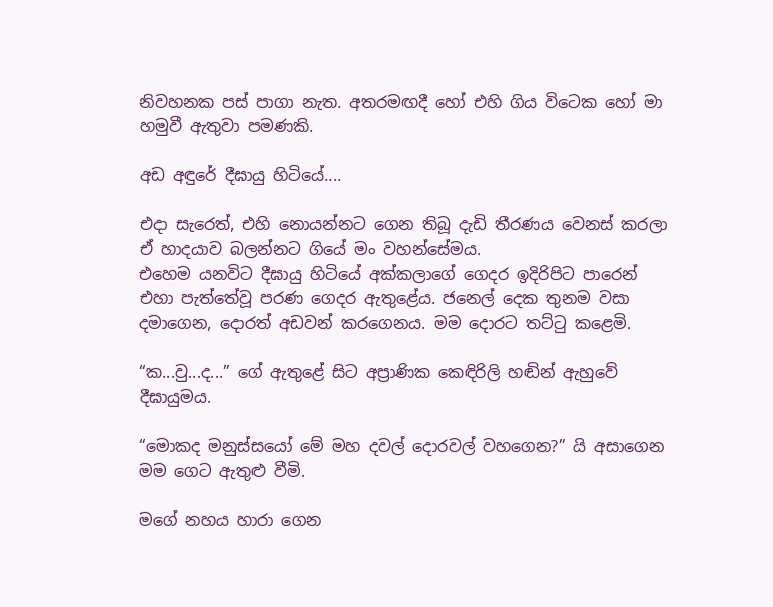නිවහනක පස් පාගා නැත. අතරමඟදී හෝ එහි ගිය විටෙක හෝ මා හමුවී ඇතුවා පමණකි.

අඩ අඳුරේ දීඝායු හිටියේ....

එදා සැරෙත්, එහි නොයන්නට ගෙන තිබූ දැඩි තීරණය වෙනස් කරලා ඒ හාදයාව බලන්නට ගියේ මං වහන්සේමය.
එහෙම යනවිට දීඝායු හිටියේ අක්කලාගේ ගෙදර ඉදිරිපිට පාරෙන් එහා පැත්තේවූ පරණ ගෙදර ඇතුළේය. ජනෙල් දෙක තුනම වසා දමාගෙන, දොරත් අඩවන් කරගෙනය. මම දොරට තට්ටු කළෙමි.

“ක...වු...ද...” ගේ ඇතුළේ සිට අප්‍රාණික කෙඳිරිලි හඬින් ඇහුවේ දීඝායුමය.

“මොකද මනුස්සයෝ මේ මහ දවල් දොරවල් වහගෙන?” යි අසාගෙන මම ගෙට ඇතුළු වීමි.

මගේ නහය හාරා ගෙන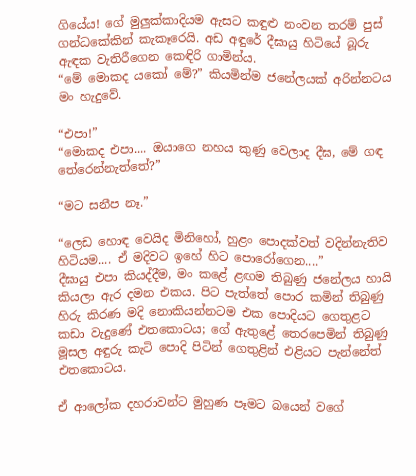ගියේය! ගේ මුලුක්කාදියම ඇසට කඳුළු නංවන තරම් පුස් ගන්ධකේකින් කැකෑරෙයි. අඩ අඳුරේ දීඝායු හිටියේ බූරු ඇඳක වැතිරීගෙන කෙඳිරි ගාමින්ය.
“මේ මොකද යකෝ මේ?” කියමින්ම ජනේලයක් අරින්නටය මං හැදුවේ.

“එපා!”
“මොකද එපා.... ඔයාගෙ නහය කුණු වෙලාද දීඝ, මේ ගඳ තේරෙන්නැත්තේ?”

“මට සනීප නෑ.”

“ලෙඩ හොඳ වෙයිද මිනිහෝ, හුළං පොදක්වත් වදින්නැතිව හිටියම.... ඒ මදිවට ඉහේ හිට පොරෝගෙන....”
දීඝායු එපා කියද්දීම, මං කළේ ළඟම තිබුණු ජනේලය හායි කියලා ඇර දමන එකය. පිට පැත්තේ පොර කමින් තිබුණු හිරු කිරණ මදි නොකියන්නටම එක පොදියට ගෙතුළට කඩා වැදුණේ එතකොටය; ගේ ඇතුළේ තෙරපෙමින් තිබුණු මූසල අඳුරු කැටි පොදි පිටින් ගෙතුළින් එළියට පැන්නේත් එතකොටය.

ඒ ආලෝක දහරාවන්ට මුහුණ පෑමට බයෙන් වගේ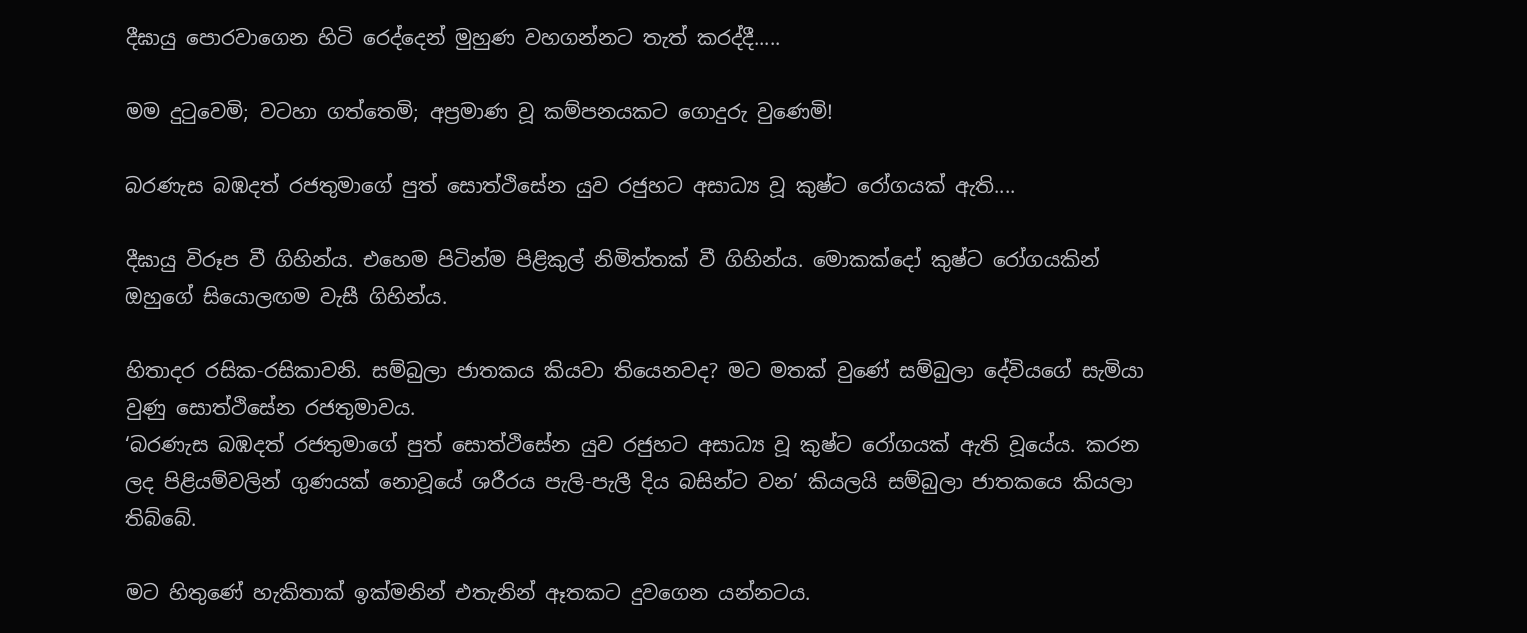දීඝායු පොරවාගෙන හිටි රෙද්දෙන් මුහුණ වහගන්නට තැත් කරද්දී.....

මම දුටුවෙමි; වටහා ගත්තෙමි; අප්‍රමාණ වූ කම්පනයකට ගොදුරු වුණෙමි!

බරණැස බඹදත් රජතුමාගේ පුත් සොත්ථිසේන යුව රජුහට අසාධ්‍ය වූ කුෂ්ට රෝගයක් ඇති....

දීඝායු විරූප වී ගිහින්ය. එහෙම පිටින්ම පිළිකුල් නිමිත්තක් වී ගිහින්ය. මොකක්දෝ කුෂ්ට රෝගයකින් ඔහුගේ සියොලඟම වැසී ගිහින්ය.

හිතාදර රසික-රසිකාවනි. සම්බුලා ජාතකය කියවා තියෙනවද? මට මතක් වුණේ සම්බුලා දේවියගේ සැමියා වුණු සොත්ථිසේන රජතුමාවය.
‘බරණැස බඹදත් රජතුමාගේ පුත් සොත්ථිසේන යුව රජුහට අසාධ්‍ය වූ කුෂ්ට රෝගයක් ඇති වූයේය. කරන ලද පිළියම්වලින් ගුණයක් නොවූයේ ශරීරය පැලි-පැලී දිය බසින්ට වන’ කියලයි සම්බුලා ජාතකයෙ කියලා තිබ්බේ.

මට හිතුණේ හැකිතාක් ඉක්මනින් එතැනින් ඈතකට දුවගෙන යන්නටය.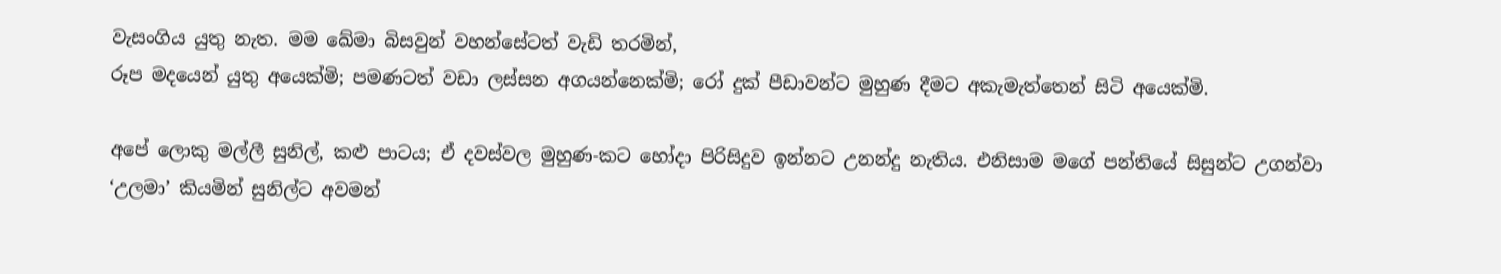වැසංගිය යුතු නැත. මම ඛේමා බිසවුන් වහන්සේටත් වැඩි තරමින්,
රූප මදයෙන් යුතු අයෙක්මි; පමණටත් වඩා ලස්සන අගයන්නෙක්මි; රෝ දුක් පීඩාවන්ට මුහුණ දීමට අකැමැත්තෙන් සිටි අයෙක්මි.

අපේ ලොකු මල්ලී සුනිල්, කළු පාටය; ඒ දවස්වල මුහුණ-කට හෝදා පිරිසිදුව ඉන්නට උනන්දු නැතිය. එනිසාම මගේ පන්තියේ සිසුන්ට උගන්වා
‘උලමා’ කියමින් සුනිල්ට අවමන්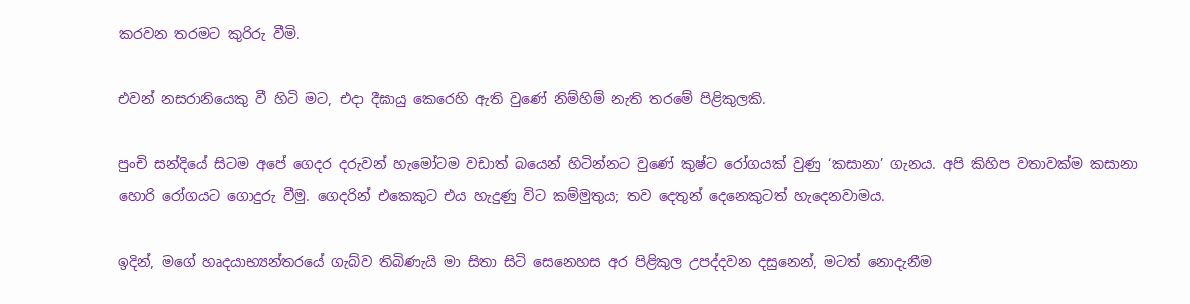කරවන තරමට කුරිරු වීමි.

එවන් නසරානියෙකු වී හිටි මට, එදා දීඝායු කෙරෙහි ඇති වුණේ නිම්හිම් නැති තරමේ පිළිකුලකි.

පුංචි සන්දියේ සිටම අපේ ගෙදර දරුවන් හැමෝටම වඩාත් බයෙන් හිටින්නට වුණේ කුෂ්ට රෝගයක් වුණු ‘කසානා’ ගැනය. අපි කිහිප වතාවක්ම කසානා හොරි රෝගයට ගොදුරු වීමු. ගෙදරින් එකෙකුට එය හැදුණු විට කම්මුතුය; තව දෙතුන් දෙනෙකුටත් හැදෙනවාමය.

ඉදින්, මගේ හෘදයාභ්‍යන්තරයේ ගැබ්ව තිබිණැයි මා සිතා සිටි සෙනෙහස අර පිළිකුල උපද්දවන දසුනෙන්, මටත් නොදැනීම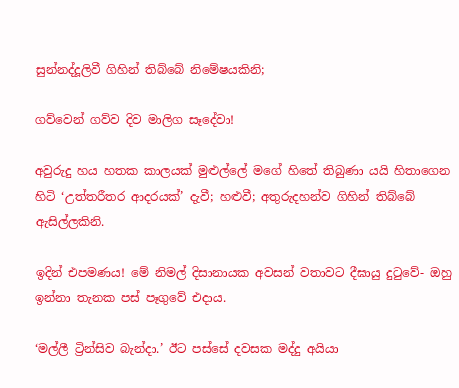සුන්නද්දූලිවී ගිහින් තිබ්බේ නිමේෂයකිනි;

ගව්වෙන් ගව්ව දිව මාලිග සෑදේවා!

අවුරුදු හය හතක කාලයක් මුළුල්ලේ මගේ හිතේ තිබුණා යයි හිතාගෙන හිටි ‘උත්තරීතර ආදරයක්’ දැවී; හළුවී; අතුරුදහන්ව ගිහින් තිබ්බේ ඇසිල්ලකිනි.

ඉදින් එපමණය! මේ නිමල් දිසානායක අවසන් වතාවට දීඝායු දුටුවේ- ඔහු ඉන්නා තැනක පස් පෑගුවේ එදාය.

‘මල්ලී ට්‍රින්සිව බැන්දා.’ ඊට පස්සේ දවසක මද්දු අයියා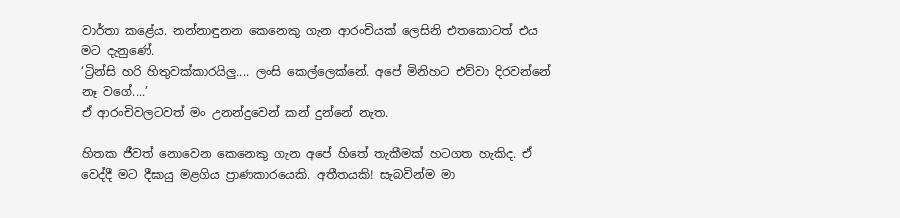වාර්තා කළේය. නන්නාඳුනන කෙනෙකු ගැන ආරංචියක් ලෙසිනි එතකොටත් එය මට දැනුණේ.
‘ට්‍රින්සි හරි හිතුවක්කාරයිලු.... ලංසි කෙල්ලෙක්නේ. අපේ මිනිහට එව්වා දිරවන්නේ නෑ වගේ....’
ඒ ආරංචිවලටවත් මං උනන්දුවෙන් කන් දුන්නේ නැත.

හිතක ජීවත් නොවෙන කෙනෙකු ගැන අපේ හිතේ තැකීමක් හටගත හැකිද. ඒ වෙද්දී මට දීඝායු මළගිය ප්‍රාණකාරයෙකි. අතීතයකි! සැබවින්ම මා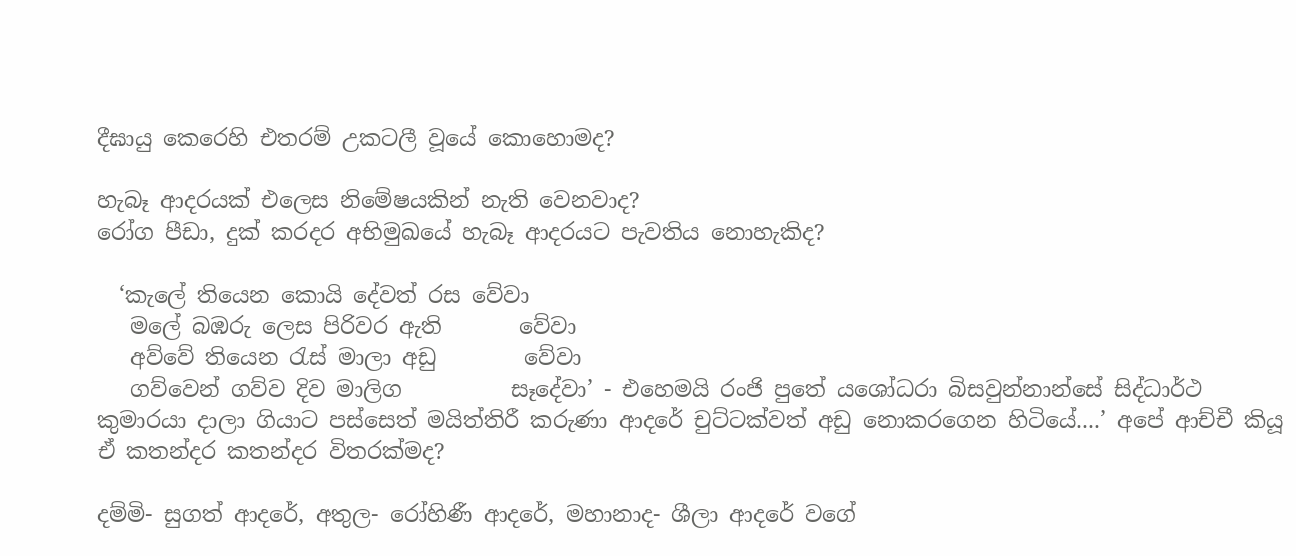දීඝායු කෙරෙහි එතරම් උකටලී වූයේ කොහොමද?

හැබෑ ආදරයක් එලෙස නිමේෂයකින් නැති වෙනවාද?
රෝග පීඩා, දුක් කරදර අභිමුඛයේ හැබෑ ආදරයට පැවතිය නොහැකිද?

  ‘කැලේ තියෙන කොයි දේවත් රස වේවා
   මලේ බඹරු ලෙස පිරිවර ඇති       වේවා
   අව්වේ තියෙන රැස් මාලා අඩු        වේවා
   ගව්වෙන් ගව්ව දිව මාලිග          සෑදේවා’ - එහෙමයි රංජි පුතේ යශෝධරා බිසවුන්නාන්සේ සිද්ධාර්ථ කුමාරයා දාලා ගියාට පස්සෙත් මයිත්තිරී කරුණා ආදරේ චුට්ටක්වත් අඩු නොකරගෙන හිටියේ....’ අපේ ආච්චී කියූ ඒ කතන්දර කතන්දර විතරක්මද?

දම්මි- සුගත් ආදරේ, අතුල- රෝහිණී ආදරේ, මහානාද- ශීලා ආදරේ වගේ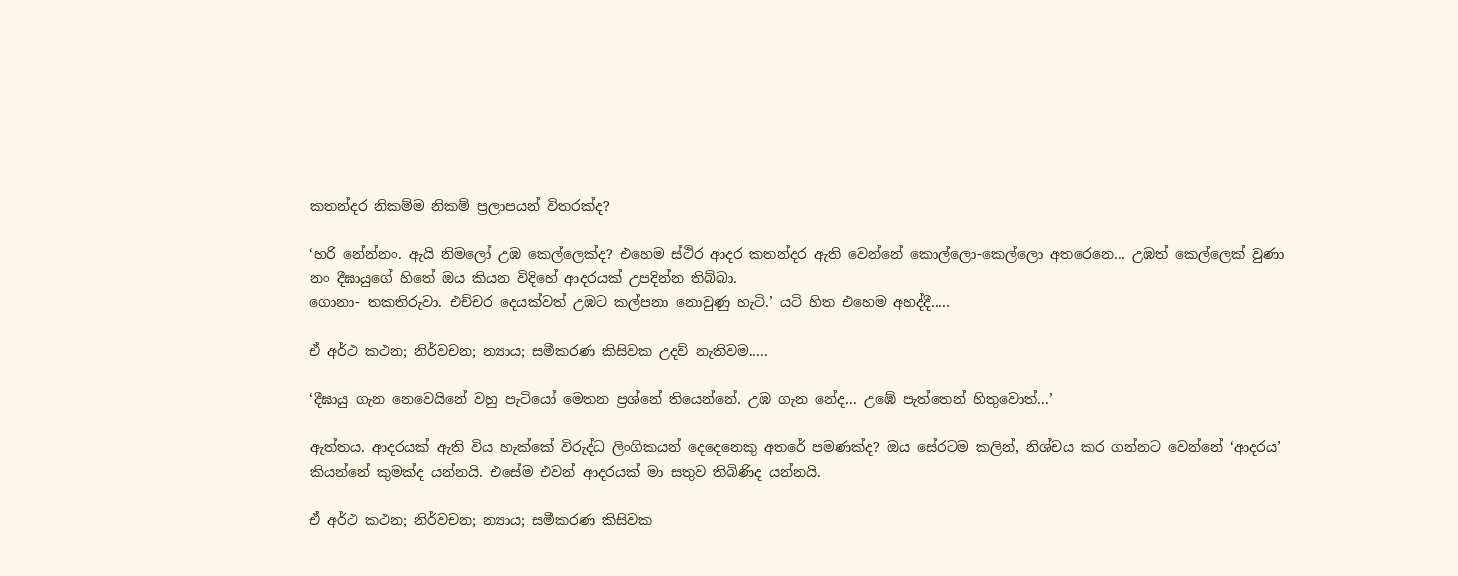කතන්දර නිකම්ම නිකම් ප්‍රලාපයන් විතරක්ද?

‘හරි නේන්නං. ඇයි නිමලෝ උඹ කෙල්ලෙක්ද? එහෙම ස්ථිර ආදර කතන්දර ඇති වෙන්නේ කොල්ලො-කෙල්ලො අතරෙනෙ... උඹත් කෙල්ලෙක් වුණා නං දීඝායුගේ හිතේ ඔය කියන විදිහේ ආදරයක් උපදින්න තිබ්බා.
ගොනා- තකතිරුවා. එච්චර දෙයක්වත් උඹට කල්පනා නොවුණු හැටි.’ යටි හිත එහෙම අහද්දී.....

ඒ අර්ථ කථන; නිර්වචන; න්‍යාය; සමීකරණ කිසිවක උදව් නැතිවම.....

‘දීඝායු ගැන නෙවෙයිනේ වහු පැටියෝ මෙතන ප්‍රශ්නේ තියෙන්නේ. උඹ ගැන නේද... උඹේ පැත්තෙන් හිතුවොත්...’

ඇත්තය. ආදරයක් ඇති විය හැක්කේ විරුද්ධ ලිංගිකයන් දෙදෙනෙකු අතරේ පමණක්ද? ඔය සේරටම කලින්, නිශ්චය කර ගන්නට වෙන්නේ ‘ආදරය’ කියන්නේ කුමක්ද යන්නයි. එසේම එවන් ආදරයක් මා සතුව තිබිණිද යන්නයි.

ඒ අර්ථ කථන; නිර්වචන; න්‍යාය; සමීකරණ කිසිවක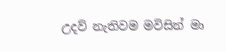උදව් නැතිවම මවිසින් මා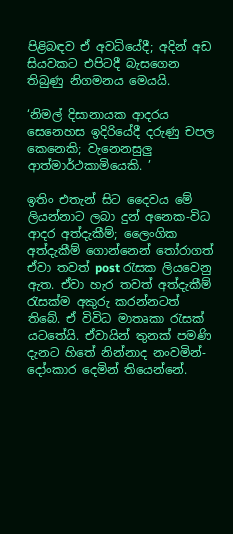පිළිබඳව ඒ අවධියේදී; අදින් අඩ සියවකට එපිටදී බැසගෙන තිබුණු නිගමනය මෙයයි.

‘නිමල් දිසානායක ආදරය සෙනෙහස ඉදිරියේදී දරුණු චපල කෙනෙකි; වැනෙනසුලු ආත්මාර්ථකාමියෙකි. ’

ඉතිං එතැන් සිට දෛවය මේ ලියන්නාට ලබා දුන් අනෙක-විධ ආදර අත්දැකීම්; ලෛංගික අත්දැකීම් ගොන්නෙන් තෝරාගත් ඒවා තවත් post රැසක ලියවෙනු ඇත. ඒවා හැර තවත් අත්දැකීම් රැසක්ම අකුරු කරන්නටත් තිබේ. ඒ විවිධ මාතෘකා රැසක් යටතේයි. ඒවායින් තුනක් පමණි දැනට හිතේ නින්නාද නංවමින්- දෝංකාර දෙමින් තියෙන්නේ.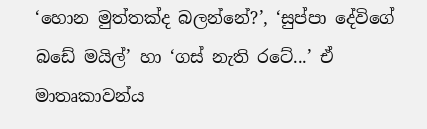‘හොන මුත්තක්ද බලන්නේ?’, ‘සුප්පා දේවිගේ බඩේ මයිල්’ හා ‘ගස් නැති රටේ...’ ඒ මාතෘකාවන්ය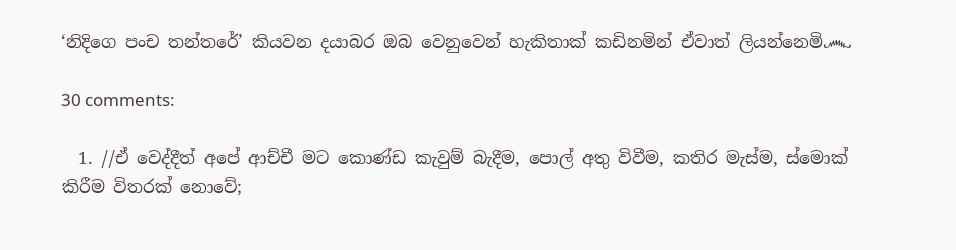‘නිදිගෙ පංච තන්තරේ’ කියවන දයාබර ඔබ වෙනුවෙන් හැකිතාක් කඩිනමින් ඒවාත් ලියන්නෙමි෴

30 comments:

  1. //ඒ වෙද්දීත් අපේ ආච්චී මට කොණ්ඩ කැවුම් බැදීම, පොල් අතු විවීම, කතිර මැස්ම, ස්මොක් කිරීම විතරක් නොවේ;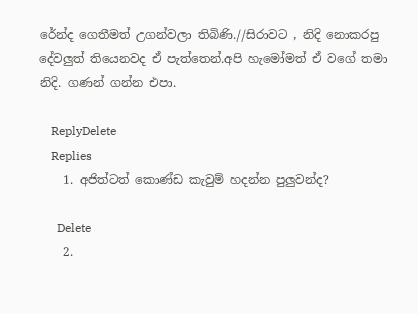රේන්ද ගෙතීමත් උගන්වලා තිබිණි.//සිරාවට , නිදි නොකරපු දේවලුත් තියෙනවද ඒ පැත්තෙන්.අපි හැමෝමත් ඒ වගේ තමා නිදි. ගණන් ගන්න එපා.

    ReplyDelete
    Replies
    1. අජිත්ටත් කොණ්ඩ කැවුම් හදන්න පුලුවන්ද?

      Delete
    2.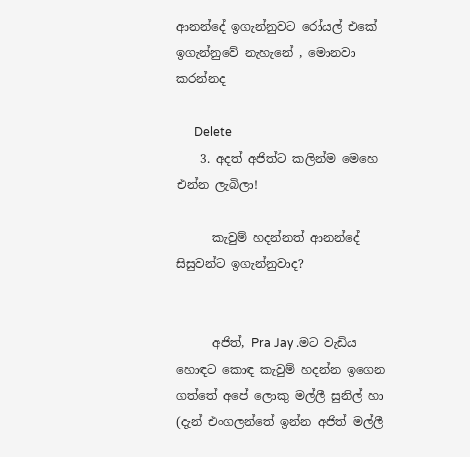ආනන්දේ ඉගැන්නුවට රෝයල් එකේ ඉගැන්නුවේ නැහැනේ , මොනවා කරන්නද

      Delete
    3. අදත් අජිත්ට කලින්ම මෙහෙ එන්න ලැබිලා!

      කැවුම් හදන්නත් ආනන්දේ සිසුවන්ට ඉගැන්නුවාද?


      අජිත්, Pra Jay .මට වැඩිය හොඳට කොඳ කැවුම් හදන්න ඉගෙන ගත්තේ අපේ ලොකු මල්ලී සුනිල් හා (දැන් එංගලන්තේ ඉන්න අජිත් මල්ලී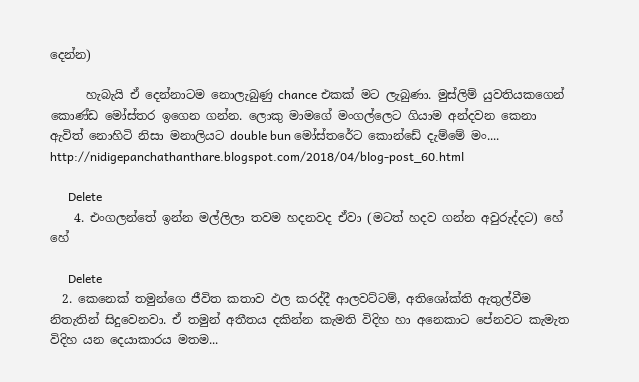දෙන්න)

      හැබැයි ඒ දෙන්නාටම නොලැබුණු chance එකක් මට ලැබුණා. මුස්ලිම් යුවතියකගෙන් කොණ්ඩ මෝස්‌තර ඉගෙන ගන්න. ලොකු මාමගේ මංගල්ලෙට ගියාම අන්දවන කෙනා ඇවිත් නොහිටි නිසා මනාලියට double bun මෝස්තරේට කොන්ඩේ දැම්මේ මං.... http://nidigepanchathanthare.blogspot.com/2018/04/blog-post_60.html

      Delete
    4. එංගලන්තේ ඉන්න මල්ලිලා තවම හදනවද ඒවා (මටත් හදව ගන්න අවුරුද්දට) හේ හේ

      Delete
  2. කෙනෙක් තමුන්ගෙ ජීවිත කතාව ඵල කරද්දී ආලවට්ටම්, අතිශෝක්ති ඇතුල්වීම නිතැතින් සිදුවෙනවා. ඒ තමුන් අතීතය දකින්න කැමති විදිහ හා අනෙකාට පේනවට කැමැත විදිහ යන දෙයාකාරය මතම...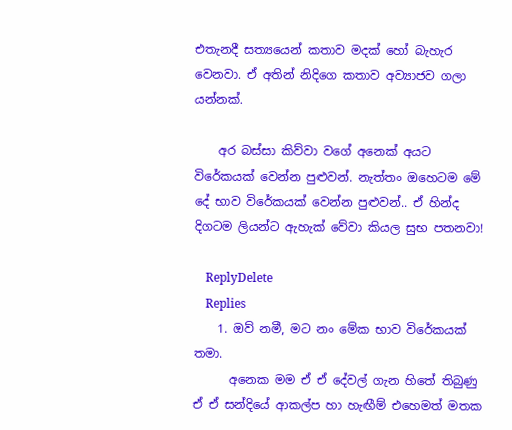එතැනදී සත්‍යයෙන් කතාව මදක් හෝ බැහැර වෙනවා. ඒ අතින් නිදිගෙ කතාව අව්‍යාජව ගලා යන්නක්.

    අර බස්සා කිව්වා වගේ අනෙක් අයට විරේකයක් වෙන්න පුළුවන්. නැත්තං ඔහෙටම මේ දේ භාව විරේකයක් වෙන්න පුළුවන්.. ඒ හින්ද දිගටම ලියන්ට ඇහැක් වේවා කියල සුභ පතනවා!

    ReplyDelete
    Replies
    1. ඔව් නමී, මට නං මේක භාව විරේකයක් තමා.
      අනෙක මම ඒ ඒ දේවල් ගැන හිතේ තිබුණු ඒ ඒ සන්දියේ ආකල්ප හා හැඟීම් එහෙමත් මතක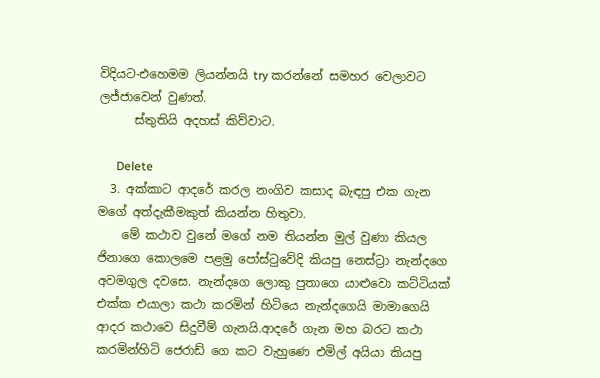විදියට-එහෙමම ලියන්නයි try කරන්නේ සමහර වෙලාවට ලජ්ජාවෙන් වුණත්.
      ස්තුතියි අදහස් කිව්වාට.

      Delete
  3. අක්කාට ආදරේ කරල නංගිව කසාද බැඳපු එක ගැන මගේ අත්දැකීමකුත් කියන්න හිතුවා.
    මේ කථාව වුනේ මගේ නම තියන්න මුල් වුණා කියල ජිනාගෙ කොලමෙ පළමු පෝස්ටුවේදි කියපු නෙස්ට්‍රා නැන්දගෙ අවමගුල දවසෙ. නැන්දගෙ ලොකු පුතාගෙ යාළුවො කට්ටියක් එක්ක එයාලා කථා කරමින් හිටියෙ නැන්දගෙයි මාමාගෙයි ආදර කථාවෙ සිදුවීම් ගැනයි.ආදරේ ගැන මහ බරට කථා කරමින්හිටි ජෙරාඩ් ගෙ කට වැහුණෙ එමිල් අයියා කියපු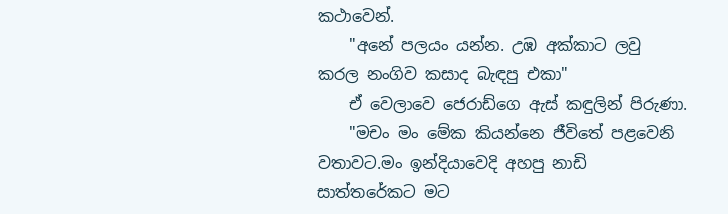කථාවෙන්.
    "අනේ පලයං යන්න. උඹ අක්කාට ලවු කරල නංගිව කසාද බැඳපු එකා"
    ඒ වෙලාවෙ ජෙරාඩ්ගෙ ඇස් කඳුලින් පිරුණා.
    "මචං මං මේක කියන්නෙ ජීවිතේ පළවෙනි වතාවට.මං ඉන්දියාවෙදි අහපු නාඩි සාත්තරේකට මට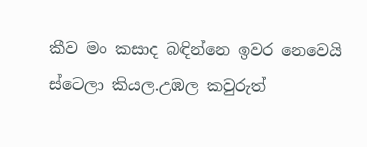කීව මං කසාද බඳින්නෙ ඉවර නෙවෙයි ස්ටෙලා කියල.උඹල කවුරුත්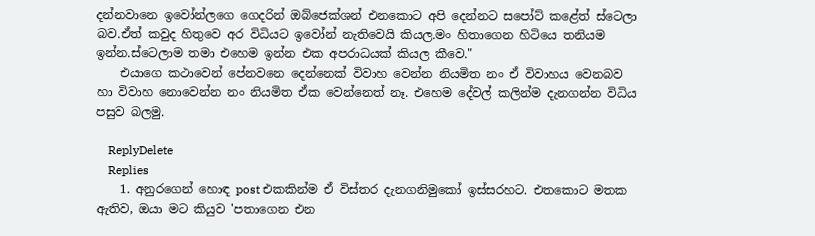දන්නවානෙ ඉවෝන්ලගෙ ගෙදරින් ඔබ්ජෙක්ශන් එනකොට අපි දෙන්නට සපෝට් කළේත් ස්ටෙලා බව.ඒත් කවුද හිතුවෙ අර විධියට ඉවෝන් නැතිවෙයි කියල.මං හිතාගෙන හිටියෙ තනියම ඉන්න.ස්ටෙලාම තමා එහෙම ඉන්න එක අපරාධයක් කියල කීවෙ."
    එයාගෙ කථාවෙන් පේනවනෙ දෙන්නෙක් විවාහ වෙන්න නියමිත නං ඒ විවාහය වෙනබව හා විවාහ නොවෙන්න නං නියමිත ඒක වෙන්නෙත් නෑ. එහෙම දේවල් කලින්ම දැනගන්න විධිය පසුව බලමු.

    ReplyDelete
    Replies
    1. අනුරගෙන් හොඳ post එකකින්ම ඒ විස්තර දැනගනිමුකෝ ඉස්සරහට. එතකොට මතක ඇතිව, ඔයා මට කියුව 'පතාගෙන එන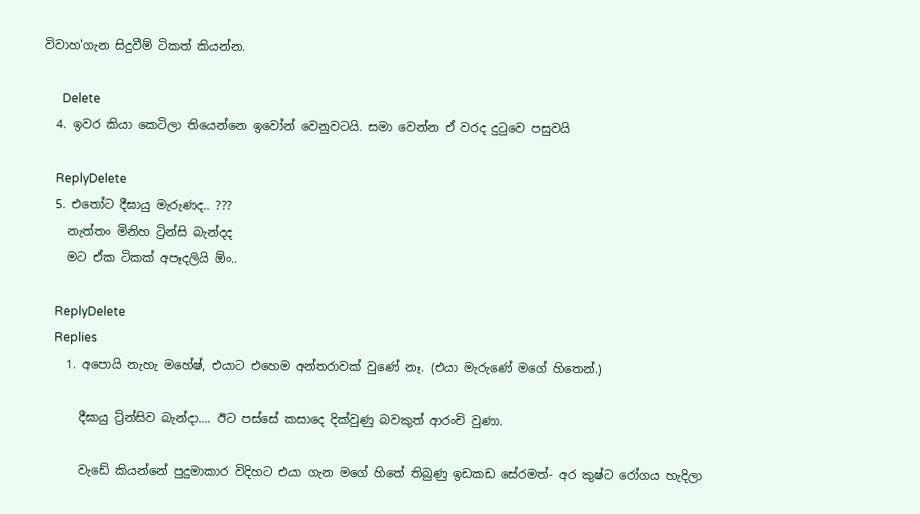විවාහ'ගැන සිදුවීම් ටිකත් කියන්න.

      Delete
  4. ඉවර කියා කෙටිලා තියෙන්නෙ ඉවෝන් වෙනුවටයි. සමා වෙන්න ඒ වරද දුටුවෙ පසුවයි

    ReplyDelete
  5. එතෝට දීඝායු මැරුණද.. ???
    නැත්තං මිනිහ ට්‍රින්සි බැන්දද
    මට ඒක ටිකක් අපෑදලියි ඕං..

    ReplyDelete
    Replies
    1. අපොයි නැහැ මහේෂ්, එයාට එහෙම අන්තරාවක් වුණේ නෑ. (එයා මැරුණේ මගේ හිතෙන්.)

      දීඝායු ට්‍ර්න්සිව බැන්දා.... ඊට පස්සේ කසාදෙ දික්වුණු බවකුත් ආරංචි වුණා.

      වැඩේ කියන්නේ පුදුමාකාර විදිහට එයා ගැන මගේ හිතේ තිබුණු ඉඩකඩ සේරමත්- අර කුෂ්ට රෝගය හැදිලා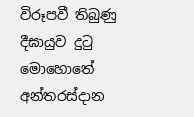විරූපවී තිබුණු දීඝායුව දුටු මොහොතේ අන්තරස්දාන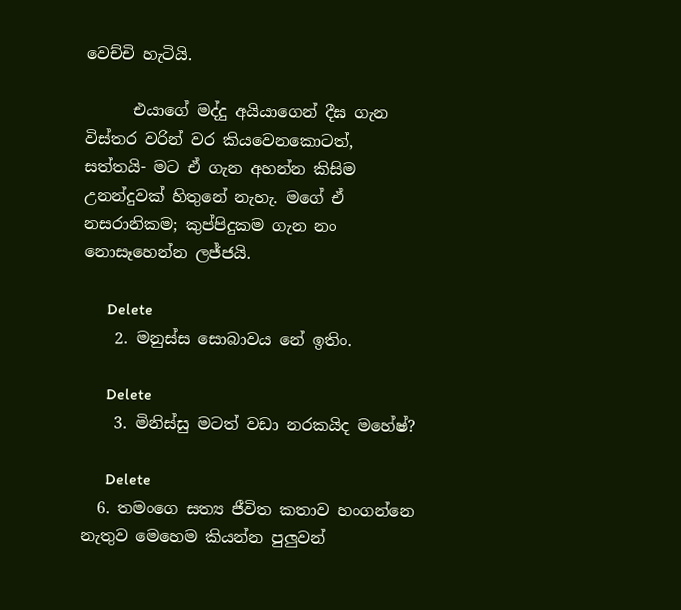වෙච්චි හැටියි.

      එයාගේ මද්දු අයියාගෙන් දීඝ ගැන විස්තර වරින් වර කියවෙනකොටත්, සත්තයි- මට ඒ ගැන අහන්න කිසිම උනන්දුවක් හිතුනේ නැහැ. මගේ ඒ නසරානිකම; කුප්පිදුකම ගැන නං නොසෑහෙන්න ලජ්ජයි.

      Delete
    2. මනුස්ස සොබාවය නේ ඉතිං.

      Delete
    3. මිනිස්සු මටත් වඩා නරකයිද මහේෂ්?

      Delete
  6. තමංගෙ සත්‍ය ජීවිත කතාව හංගන්නෙ නැතුව මෙහෙම කියන්න පුලුවන්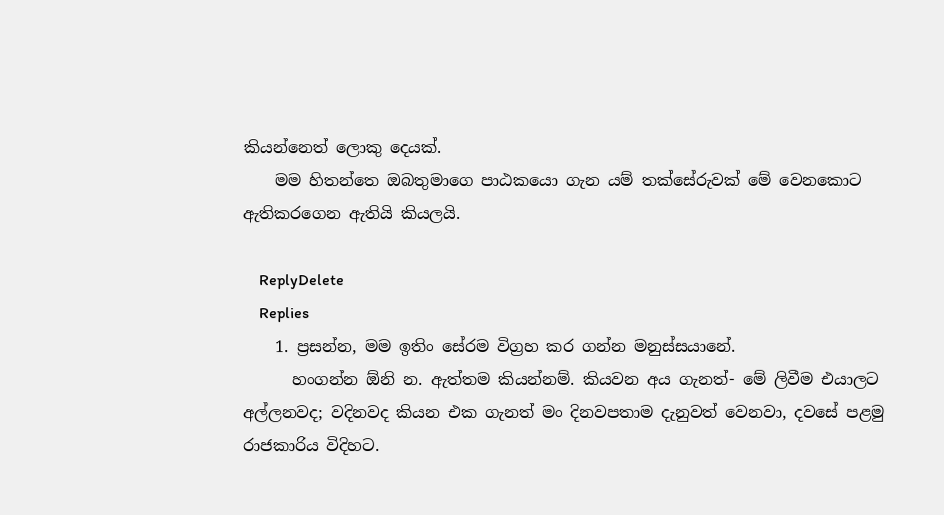කියන්නෙත් ලොකු දෙයක්.
    මම හිතන්තෙ ඔබතුමාගෙ පාඨකයො ගැන යම් තක්සේරුවක් මේ වෙනකොට ඇතිකරගෙන ඇතියි කියලයි.

    ReplyDelete
    Replies
    1. ප්‍රසන්න, මම ඉතිං සේරම විග්‍රහ කර ගන්න මනුස්සයානේ.
      හංගන්න ඕනි න. ඇත්තම කියන්නම්. කියවන අය ගැනත්- මේ ලිවීම එයාලට අල්ලනවද; වදිනවද කියන එක ගැනත් මං දිනවපතාම දැනුවත් වෙනවා, දවසේ පළමු රාජකාරිය විදිහට.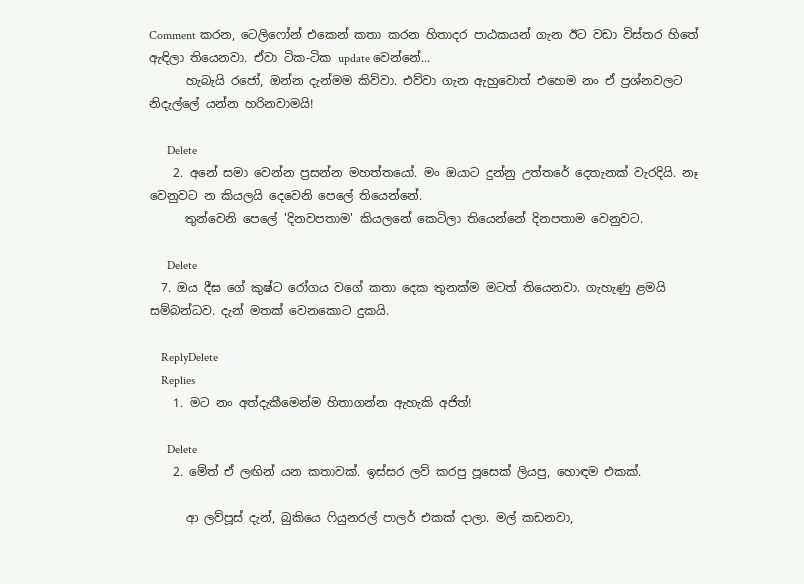Comment කරන, ටෙලිෆෝන් එකෙන් කතා කරන හිතාදර පාඨකයන් ගැන ඊට වඩා විස්තර හිතේ ඇඳිලා තියෙනවා. ඒවා ටික-ටික update වෙන්නේ...
      හැබැයි රජෝ, ඔන්න දැන්මම කිව්වා. එව්වා ගැන ඇහුවොත් එහෙම නං ඒ ප්‍රශ්නවලට නිදැල්ලේ යන්න හරිනවාමයි!

      Delete
    2. අනේ සමා වෙන්න ප්‍රසන්න මහත්තයෝ. මං ඔයාට දුන්නු උත්තරේ දෙතැනක් වැරදියි. නෑ වෙනුවට න කියලයි දෙවෙනි පෙලේ තියෙන්නේ.
      තුන්වෙනි පෙලේ 'දිනවපතාම' කියලනේ කෙටිලා තියෙන්නේ දිනපතාම වෙනුවට.

      Delete
  7. ඔය දීඝ ගේ කුෂ්ට රෝගය වගේ කතා දෙක තුනක්ම මටත් තියෙනවා. ගැහැණු ළමයි සම්බන්ධව. දැන් මතක් වෙනකොට දුකයි.

    ReplyDelete
    Replies
    1. මට නං අත්දැකීමෙන්ම හිතාගන්න ඇහැකි අජිත්!

      Delete
    2. මේත් ඒ ලඟින් යන කතාවක්. ඉස්සර ලව් කරපු පූසෙක් ලියපු, හොඳම එකක්.

      ආ ලව්පූස් දැන්, බුකියෙ ෆියුනරල් පාලර් එකක් දාලා. මල් කඩනවා,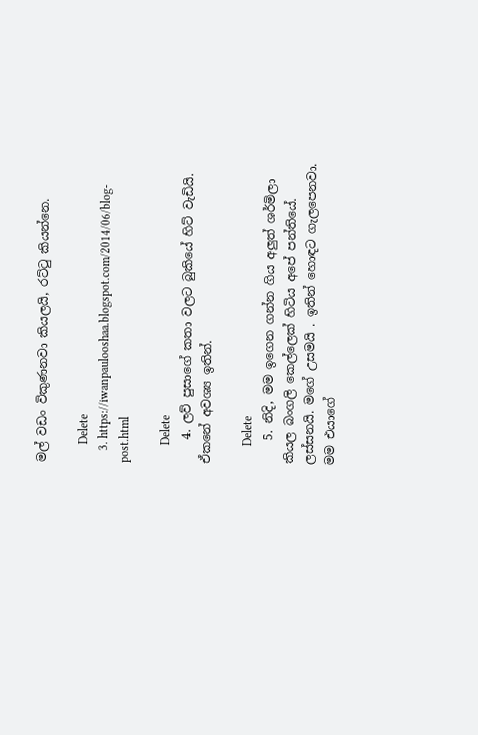මල් වඩං විකුණනවා කියලයි, රට්ටු කියන්නෙ.

      Delete
    3. https://iwanpaulooshaa.blogspot.com/2014/06/blog-post.html

      Delete
    4. ලව් පුසාගේ කතා වලට බුකියේ හිට් වැඩියි. ඒකනේ අවශ්‍ය ඉතින්.

      Delete
    5. නිදි, මම ඉගෙන ගන්න ගිය අලුත් ශර්මිලා කියල බංගලි කෙල්ලෙක් හිටිය අපේ පන්තියේ. ලස්සනයි. මගේ උසමයි . ඉතින් හොඳට ගැලපෙනවා. මම එයාගේ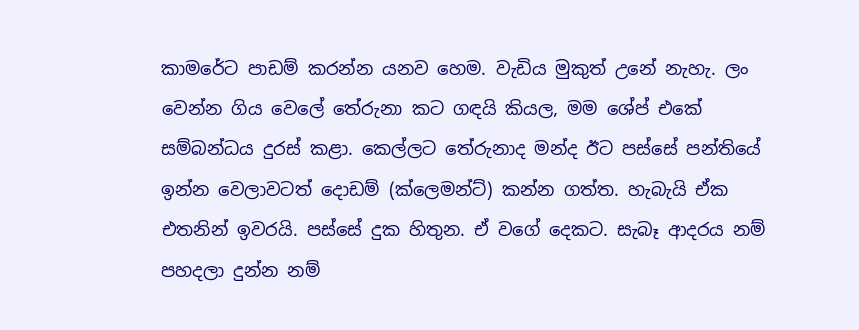කාමරේට පාඩම් කරන්න යනව හෙම. වැඩිය මුකුත් උනේ නැහැ. ලං වෙන්න ගිය වෙලේ තේරුනා කට ගඳයි කියල, මම ශේප් එකේ සම්බන්ධය දුරස් කළා. කෙල්ලට තේරුනාද මන්ද ඊට පස්සේ පන්තියේ ඉන්න වෙලාවටත් දොඩම් (ක්ලෙමන්ට්) කන්න ගත්ත. හැබැයි ඒක එතනින් ඉවරයි. පස්සේ දුක හිතුන. ඒ වගේ දෙකට. සැබෑ ආදරය නම් පහදලා දුන්න නම්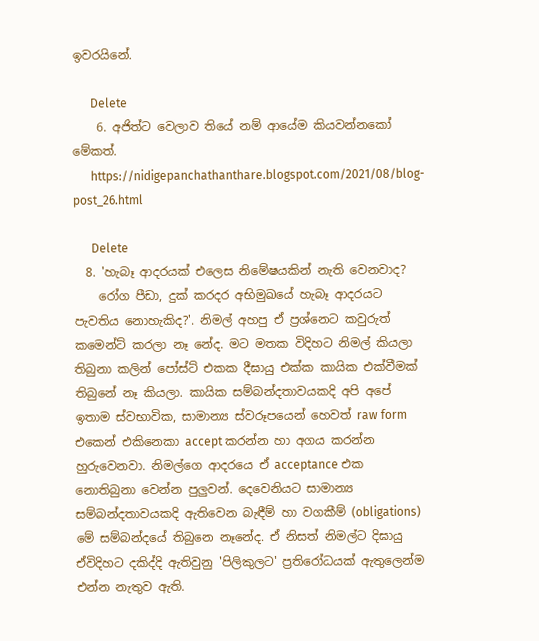ඉවරයිනේ.

      Delete
    6. අජිත්ට වෙලාව තියේ නම් ආයේම කියවන්නකෝ මේකත්.
      https://nidigepanchathanthare.blogspot.com/2021/08/blog-post_26.html

      Delete
  8. 'හැබෑ ආදරයක් එලෙස නිමේෂයකින් නැති වෙනවාද?
    රෝග පීඩා, දුක් කරදර අභිමුඛයේ හැබෑ ආදරයට පැවතිය නොහැකිද?'. නිමල් අහපු ඒ ප්‍රශ්නෙට කවුරුත් කමෙන්ට් කරලා නෑ නේද. මට මතක විදිහට නිමල් කියලා තිබුනා කලින් පෝස්ට් එකක දීඝායු එක්ක කායික එක්වීමක් තිබුනේ නෑ කියලා. කායික සම්බන්දතාවයකදි අපි අපේ ඉතාම ස්වභාවික, සාමාන්‍ය ස්වරූපයෙන් හෙවත් raw form එකෙන් එකිනෙකා accept කරන්න හා අගය කරන්න හුරුවෙනවා. නිමල්ගෙ ආදරයෙ ඒ acceptance එක නොතිබුනා වෙන්න පුලුවන්. දෙවෙනියට සාමාන්‍ය සම්බන්දතාවයකදි ඇතිවෙන බැඳීම් හා වගකීම් (obligations) මේ සම්බන්දයේ තිබුනෙ නෑනේද. ඒ නිසත් නිමල්ට දිඝායු ඒවිදිහට දකිද්දි ඇතිවුනු 'පිලිකුලට' ප්‍රතිරෝධයක් ඇතුලෙන්ම එන්න නැතුව ඇති.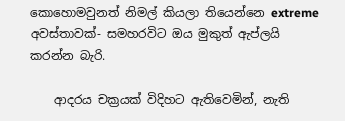කොහොමවුනත් නිමල් කියලා තියෙන්නෙ extreme අවස්තාවක්- සමහරවිට ඔය මුකුත් ඇප්ලයි කරන්න බැරි.

    ආදරය චක්‍රයක් විදිහට ඇතිවෙමින්, නැති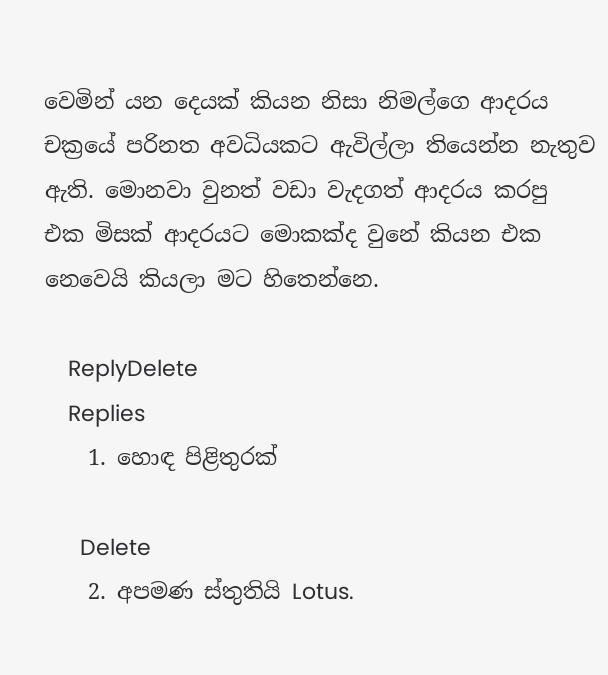වෙමින් යන දෙයක් කියන නිසා නිමල්ගෙ ආදරය චක්‍රයේ පරිනත අවධියකට ඇවිල්ලා තියෙන්න නැතුව ඇති. මොනවා වුනත් වඩා වැදගත් ආදරය කරපු එක මිසක් ආදරයට මොකක්ද වුනේ කියන එක නෙවෙයි කියලා මට හිතෙන්නෙ.

    ReplyDelete
    Replies
    1. හොඳ පිළිතුරක්

      Delete
    2. අපමණ ස්තුතියි Lotus.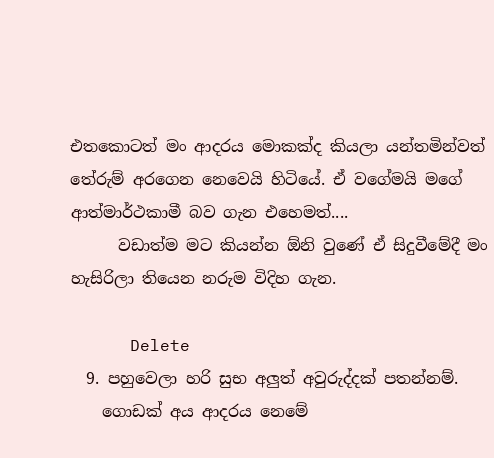එතකොටත් මං ආදරය මොකක්ද කියලා යන්තමින්වත් තේරුම් අරගෙන නෙවෙයි හිටියේ. ඒ වගේමයි මගේ ආත්මාර්ථකාමී බව ගැන එහෙමත්....
      වඩාත්ම මට කියන්න ඕනි වුණේ ඒ සිදුවීමේදී මං හැසිරිලා තියෙන නරුම විදිහ ගැන.

      Delete
  9. පහුවෙලා හරි සුභ අලුත් අවුරුද්දක් පතන්නම්.
    ගොඩක් අය ආදරය නෙමේ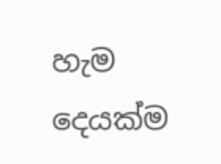හැම දෙයක්ම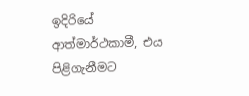ඉදිරියේ ආත්මාර්ථකාමී, එය පිළිගැනීමට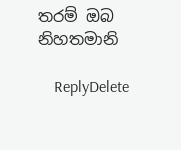තරම් ඔබ නිහතමානි

    ReplyDelete